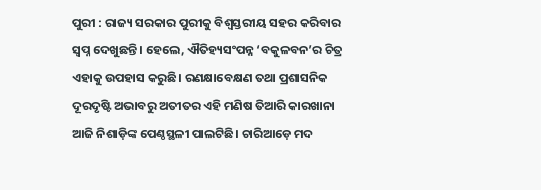ପୁରୀ : ରାଜ୍ୟ ସରକାର ପୁରୀକୁ ବିଶ୍ବସ୍ତରୀୟ ସହର କରିବାର ସ୍ବପ୍ନ ଦେଖୁଛନ୍ତି। ହେଲେ, ଐତିହ୍ୟସଂପନ୍ନ ‘ବକୁଳବନ’ର ଚିତ୍ର ଏହାକୁ ଉପହାସ କରୁଛି। ରଣକ୍ଷାବେକ୍ଷଣ ତଥା ପ୍ରଶାସନିକ ଦୂରଦୃଷ୍ଟି ଅଭାବରୁ ଅତୀତର ଏହି ମଣିଷ ତିଆରି କାରଖାନା ଆଜି ନିଶାଡ଼ିଙ୍କ ପେଣ୍ଠସ୍ଥଳୀ ପାଲଟିଛି। ଚାରିଆଡ଼େ ମଦ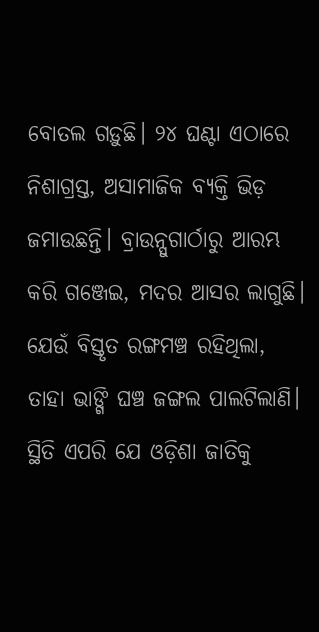ବୋତଲ ଗଡ଼ୁଛି। ୨୪ ଘଣ୍ଟା ଏଠାରେ ନିଶାଗ୍ରସ୍ତ, ଅସାମାଜିକ ବ୍ୟକ୍ତି ଭିଡ଼ ଜମାଉଛନ୍ତି। ବ୍ରାଉନ୍ସୁଗାର୍ଠାରୁ ଆରମ୍ଭ କରି ଗଞ୍ଜେଇ, ମଦର ଆସର ଲାଗୁଛି। ଯେଉଁ ବିସ୍ତୃତ ରଙ୍ଗମଞ୍ଚ ରହିଥିଲା, ତାହା ଭାଙ୍ଗି ଘଞ୍ଚ ଜଙ୍ଗଲ ପାଲଟିଲାଣି। ସ୍ଥିତି ଏପରି ଯେ ଓଡ଼ିଶା ଜାତିକୁ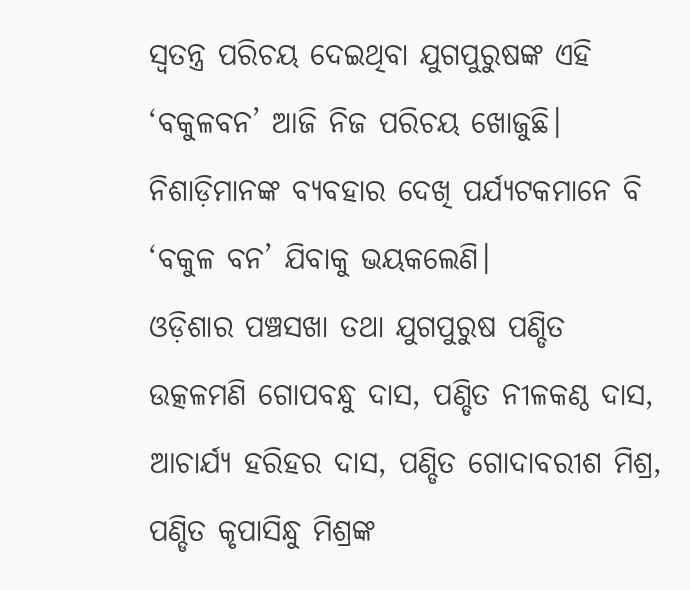ସ୍ବତନ୍ତ୍ର ପରିଚୟ ଦେଇଥିବା ଯୁଗପୁରୁଷଙ୍କ ଏହି ‘ବକୁଳବନ’ ଆଜି ନିଜ ପରିଚୟ ଖୋଜୁଛି। ନିଶାଡ଼ିମାନଙ୍କ ବ୍ୟବହାର ଦେଖି ପର୍ଯ୍ୟଟକମାନେ ବି ‘ବକୁଳ ବନ’ ଯିବାକୁ ଭୟକଲେଣି।
ଓଡ଼ିଶାର ପଞ୍ଚସଖା ତଥା ଯୁଗପୁରୁଷ ପଣ୍ଡିତ ଉତ୍କଳମଣି ଗୋପବନ୍ଧୁ ଦାସ, ପଣ୍ଡିତ ନୀଳକଣ୍ଠ ଦାସ, ଆଚାର୍ଯ୍ୟ ହରିହର ଦାସ, ପଣ୍ଡିତ ଗୋଦାବରୀଶ ମିଶ୍ର, ପଣ୍ଡିତ କୃପାସିନ୍ଧୁ ମିଶ୍ରଙ୍କ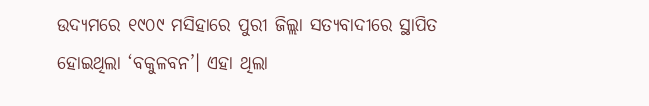ଉଦ୍ୟମରେ ୧୯୦୯ ମସିହାରେ ପୁରୀ ଜିଲ୍ଲା ସତ୍ୟବାଦୀରେ ସ୍ଥାପିତ ହୋଇଥିଲା ‘ବକୁଳବନ’। ଏହା ଥିଲା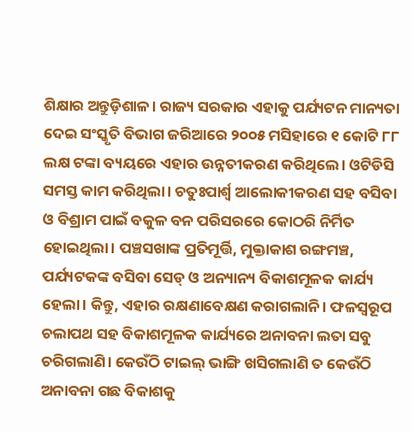ଶିକ୍ଷାର ଅନ୍ତୁଡ଼ିଶାଳ। ରାଜ୍ୟ ସରକାର ଏହାକୁ ପର୍ଯ୍ୟଟନ ମାନ୍ୟତା ଦେଇ ସଂସ୍କୃତି ବିଭାଗ ଜରିଆରେ ୨୦୦୫ ମସିହାରେ ୧ କୋଟି ୮୮ ଲକ୍ଷ ଟଙ୍କା ବ୍ୟୟରେ ଏହାର ଉନ୍ନତୀକରଣ କରିଥିଲେ। ଓଟିଡିସି ସମସ୍ତ କାମ କରିଥିଲା। ଚତୁଃପାର୍ଶ୍ବ ଆଲୋକୀକରଣ ସହ ବସିବା ଓ ବିଶ୍ରାମ ପାଇଁ ବକୁଳ ବନ ପରିସରରେ କୋଠରି ନିର୍ମିତ ହୋଇଥିଲା। ପଞ୍ଚସଖାଙ୍କ ପ୍ରତିମୂର୍ତ୍ତି, ମୁକ୍ତାକାଶ ରଙ୍ଗମଞ୍ଚ, ପର୍ଯ୍ୟଟକଙ୍କ ବସିବା ସେଡ୍ ଓ ଅନ୍ୟାନ୍ୟ ବିକାଶମୂଳକ କାର୍ଯ୍ୟ ହେଲା। କିନ୍ତୁ, ଏହାର ରକ୍ଷଣାବେକ୍ଷଣ କରାଗଲାନି। ଫଳସ୍ବରୂପ ଚଲାପଥ ସହ ବିକାଶମୂଳକ କାର୍ଯ୍ୟରେ ଅନାବନା ଲତା ସବୁ ଚରିଗଲାଣି। କେଉଁଠି ଟାଇଲ୍ ଭାଙ୍ଗି ଖସିଗଲାଣି ତ କେଉଁଠି ଅନାବନା ଗଛ ବିକାଶକୁ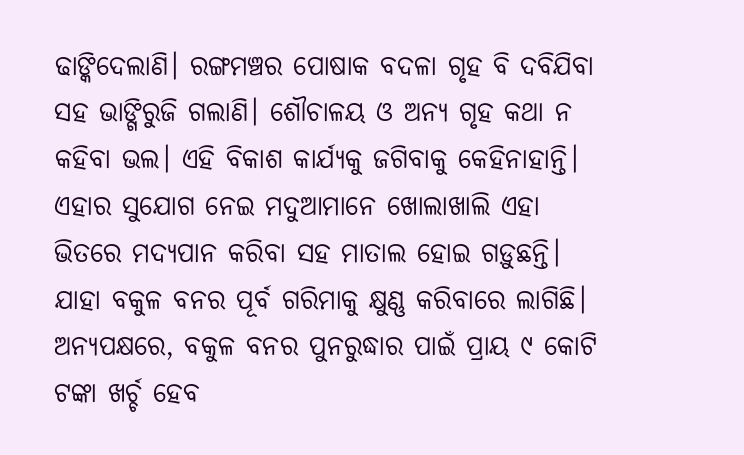ଢାଙ୍କିଦେଲାଣି। ରଙ୍ଗମଞ୍ଚର ପୋଷାକ ବଦଳା ଗୃହ ବି ଦବିଯିବା ସହ ଭାଙ୍ଗିରୁଜି ଗଲାଣି। ଶୌଚାଳୟ ଓ ଅନ୍ୟ ଗୃହ କଥା ନ କହିବା ଭଲ। ଏହି ବିକାଶ କାର୍ଯ୍ୟକୁ ଜଗିବାକୁ କେହିନାହାନ୍ତି। ଏହାର ସୁଯୋଗ ନେଇ ମଦୁଆମାନେ ଖୋଲାଖାଲି ଏହା ଭିତରେ ମଦ୍ୟପାନ କରିବା ସହ ମାତାଲ ହୋଇ ଗଡ଼ୁଛନ୍ତି। ଯାହା ବକୁଳ ବନର ପୂର୍ବ ଗରିମାକୁ କ୍ଷୁଣ୍ଣ କରିବାରେ ଲାଗିଛି।
ଅନ୍ୟପକ୍ଷରେ, ବକୁଳ ବନର ପୁନରୁଦ୍ଧାର ପାଇଁ ପ୍ରାୟ ୯ କୋଟି ଟଙ୍କା ଖର୍ଚ୍ଚ ହେବ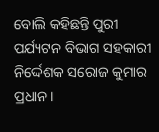ବୋଲି କହିଛନ୍ତି ପୁରୀ ପର୍ଯ୍ୟଟନ ବିଭାଗ ସହକାରୀ ନିର୍ଦ୍ଦେଶକ ସରୋଜ କୁମାର ପ୍ରଧାନ।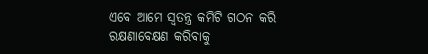ଏବେ ଆମେ ସ୍ବତନ୍ତ୍ର କମିଟି ଗଠନ କରି ରକ୍ଷଣାବେକ୍ଷଣ କରିବାକୁ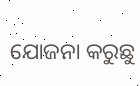ଯୋଜନା କରୁଛୁ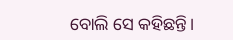ବୋଲି ସେ କହିଛନ୍ତି।